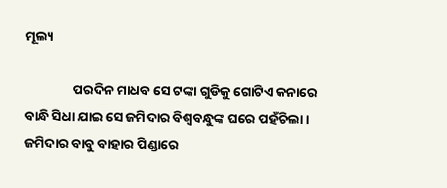ମୂଲ୍ୟ

                ପରଦିନ ମାଧବ ସେ ଟଙ୍କା ଗୁଡିକୁ ଗୋଟିଏ କନାରେ ବାନ୍ଧି ସିଧା ଯାଇ ସେ ଜମିଦାର ବିଶ୍ୱବନ୍ଧୁଙ୍କ ଘରେ ପହଁଚିଲା । ଜମିଦାର ବାବୁ ବାହାର ପିଣ୍ଡାରେ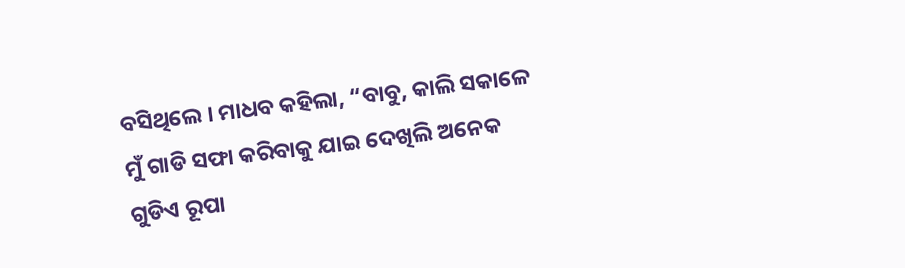ବସିଥିଲେ । ମାଧବ କହିଲା, “ବାବୁ, କାଲି ସକାଳେ ମୁଁ ଗାଡି ସଫା କରିବାକୁ ଯାଇ ଦେଖିଲି ଅନେକ ଗୁଡିଏ ରୂପା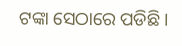ଟଙ୍କା ସେଠାରେ ପଡିଛି ।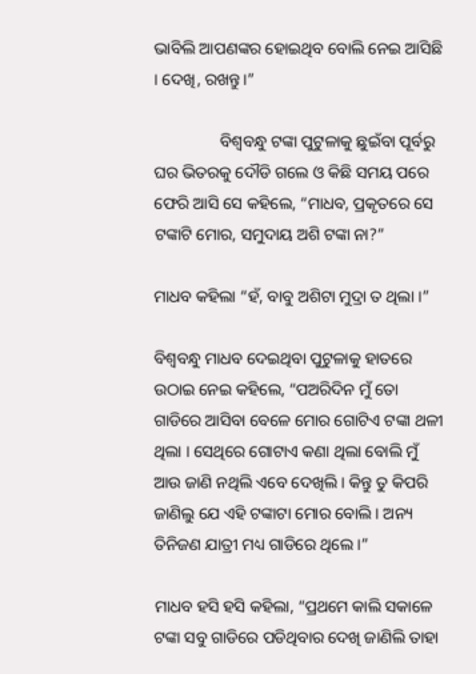ଭାବିଲି ଆପଣଙ୍କର ହୋଇଥିବ ବୋଲି ନେଇ ଆସିଛି । ଦେଖି, ରଖନ୍ତୁ ।”

                ବିଶ୍ୱବନ୍ଧୁ ଟଙ୍କା ପୁଟୁଳାକୁ ଛୁଇଁବା ପୂର୍ବରୁ ଘର ଭିତରକୁ ଦୌଡି ଗଲେ ଓ କିଛି ସମୟ ପରେ ଫେରି ଆସି ସେ କହିଲେ, “ମାଧବ, ପ୍ରକୃତରେ ସେ ଟଙ୍କାଟି ମୋର, ସମୁଦାୟ ଅଶି ଟଙ୍କା ନା?”

ମାଧବ କହିଲା “ହଁ, ବାବୁ ଅଶିଟା ମୁଦ୍ରା ତ ଥିଲା ।”

ବିଶ୍ୱବନ୍ଧୁ ମାଧବ ଦେଇଥିବା ପୁଟୁଳାକୁ ହାତରେ ଉଠାଇ ନେଇ କହିଲେ, “ପଅରିଦିନ ମୁଁ ତୋ ଗାଡିରେ ଆସିବା ବେଳେ ମୋର ଗୋଟିଏ ଟଙ୍କା ଥଳୀ ଥିଲା । ସେଥିରେ ଗୋଟାଏ କଣା ଥିଲା ବୋଲି ମୁଁ ଆଉ ଜାଣି ନଥିଲି ଏବେ ଦେଖିଲି । କିନ୍ତୁ ତୁ କିପରି ଜାଣିଲୁ ଯେ ଏହି ଟଙ୍କାଟା ମୋର ବୋଲି । ଅନ୍ୟ ତିନିଜଣ ଯାତ୍ରୀ ମଧ୍ୟ ଗାଡିରେ ଥିଲେ ।”

ମାଧବ ହସି ହସି କହିଲା, “ପ୍ରଥମେ କାଲି ସକାଳେ ଟଙ୍କା ସବୁ ଗାଡିରେ ପଡିଥିବାର ଦେଖି ଜାଣିଲି ତାହା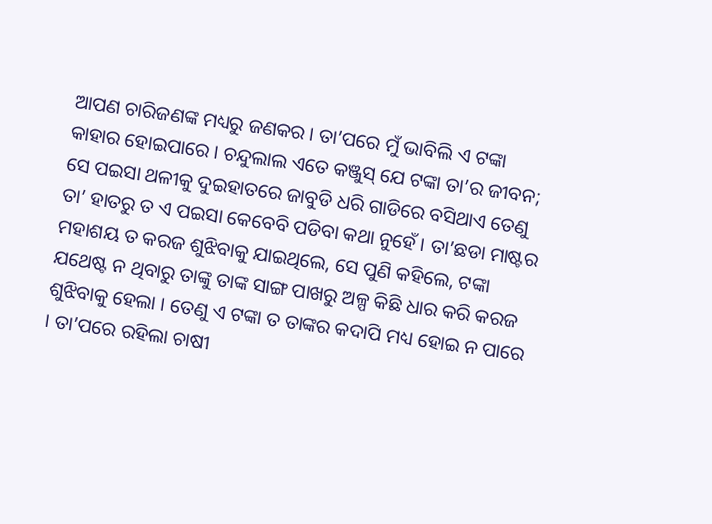ଆପଣ ଚାରିଜଣଙ୍କ ମଧ୍ୟରୁ ଜଣକର । ତା’ପରେ ମୁଁ ଭାବିଲି ଏ ଟଙ୍କା କାହାର ହୋଇପାରେ । ଚନ୍ଦୁଲାଲ ଏତେ କଞ୍ଜୁସ୍ ଯେ ଟଙ୍କା ତା’ର ଜୀବନ; ସେ ପଇସା ଥଳୀକୁ ଦୁଇହାତରେ ଜାବୁଡି ଧରି ଗାଡିରେ ବସିଥାଏ ତେଣୁ ତା’ ହାତରୁ ତ ଏ ପଇସା କେବେବି ପଡିବା କଥା ନୁହେଁ । ତା’ଛଡା ମାଷ୍ଟର ମହାଶୟ ତ କରଜ ଶୁଝିବାକୁ ଯାଇଥିଲେ, ସେ ପୁଣି କହିଲେ, ଟଙ୍କା ଯଥେଷ୍ଟ ନ ଥିବାରୁ ତାଙ୍କୁ ତାଙ୍କ ସାଙ୍ଗ ପାଖରୁ ଅଳ୍ପ କିଛି ଧାର କରି କରଜ ଶୁଝିବାକୁ ହେଲା । ତେଣୁ ଏ ଟଙ୍କା ତ ତାଙ୍କର କଦାପି ମଧ୍ୟ ହୋଇ ନ ପାରେ । ତା’ପରେ ରହିଲା ଚାଷୀ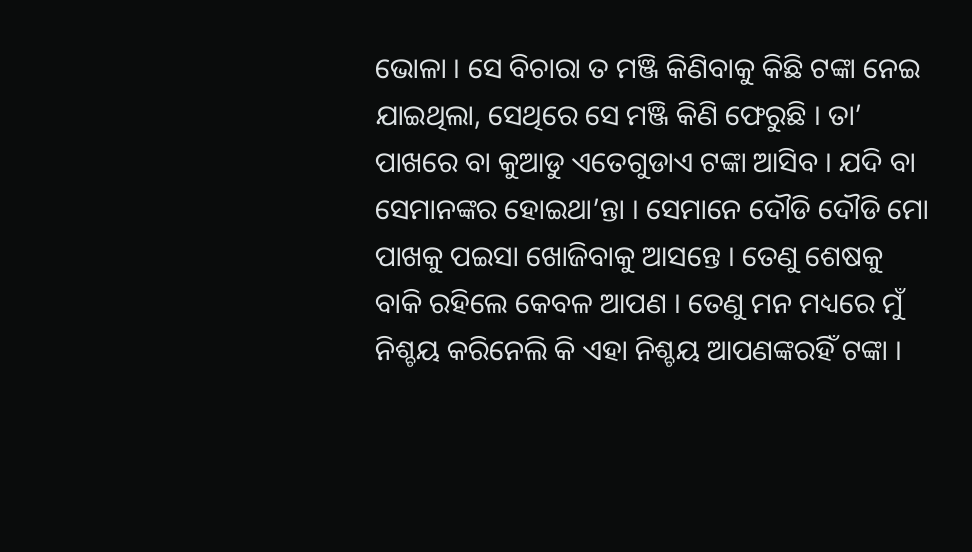ଭୋଳା । ସେ ବିଚାରା ତ ମଞ୍ଜି କିଣିବାକୁ କିଛି ଟଙ୍କା ନେଇ ଯାଇଥିଲା, ସେଥିରେ ସେ ମଞ୍ଜି କିଣି ଫେରୁଛି । ତା’ ପାଖରେ ବା କୁଆଡୁ ଏତେଗୁଡାଏ ଟଙ୍କା ଆସିବ । ଯଦି ବା ସେମାନଙ୍କର ହୋଇଥା’ନ୍ତା । ସେମାନେ ଦୌଡି ଦୌଡି ମୋ ପାଖକୁ ପଇସା ଖୋଜିବାକୁ ଆସନ୍ତେ । ତେଣୁ ଶେଷକୁ ବାକି ରହିଲେ କେବଳ ଆପଣ । ତେଣୁ ମନ ମଧ୍ୟରେ ମୁଁ ନିଶ୍ଚୟ କରିନେଲି କି ଏହା ନିଶ୍ଚୟ ଆପଣଙ୍କରହିଁ ଟଙ୍କା ।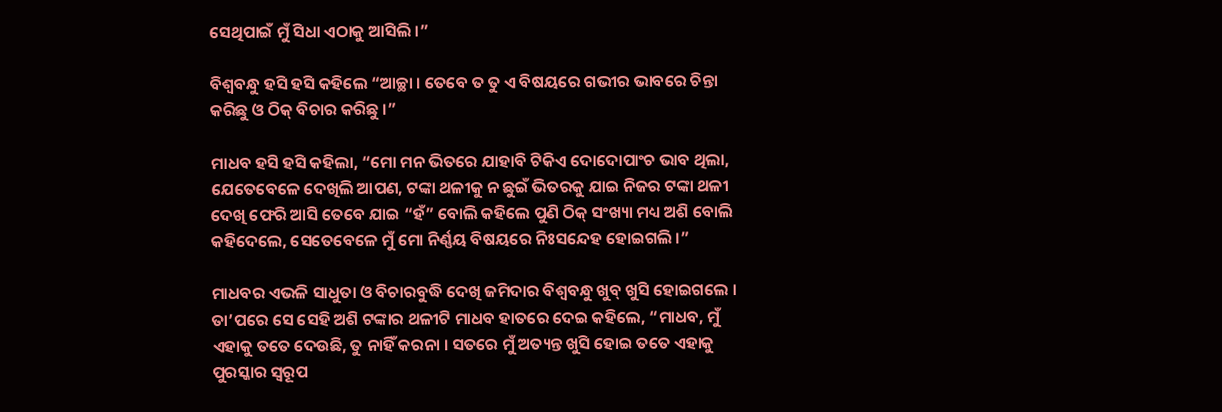ସେଥିପାଇଁ ମୁଁ ସିଧା ଏଠାକୁ ଆସିଲି ।”

ବିଶ୍ୱବନ୍ଧୁ ହସି ହସି କହିଲେ “ଆଚ୍ଛା । ତେବେ ତ ତୁ ଏ ବିଷୟରେ ଗଭୀର ଭାବରେ ଚିନ୍ତା କରିଛୁ ଓ ଠିକ୍ ବିଚାର କରିଛୁ ।”

ମାଧବ ହସି ହସି କହିଲା, “ମୋ ମନ ଭିତରେ ଯାହାବି ଟିକିଏ ଦୋଦୋପାଂଚ ଭାବ ଥିଲା, ଯେତେବେଳେ ଦେଖିଲି ଆପଣ, ଟଙ୍କା ଥଳୀକୁ ନ ଛୁଇଁ ଭିତରକୁ ଯାଇ ନିଜର ଟଙ୍କା ଥଳୀ ଦେଖି ଫେରି ଆସି ତେବେ ଯାଇ “ହଁ” ବୋଲି କହିଲେ ପୁଣି ଠିକ୍ ସଂଖ୍ୟା ମଧ୍ୟ ଅଶି ବୋଲି କହିଦେଲେ, ସେତେବେଳେ ମୁଁ ମୋ ନିର୍ଣ୍ଣୟ ବିଷୟରେ ନିଃସନ୍ଦେହ ହୋଇଗଲି ।”

ମାଧବର ଏଭଳି ସାଧୁତା ଓ ବିଚାରବୁଦ୍ଧି ଦେଖି ଜମିଦାର ବିଶ୍ୱବନ୍ଧୁ ଖୁବ୍ ଖୁସି ହୋଇଗଲେ । ତା’ପରେ ସେ ସେହି ଅଶି ଟଙ୍କାର ଥଳୀଟି ମାଧବ ହାତରେ ଦେଇ କହିଲେ, “ମାଧବ, ମୁଁ ଏହାକୁ ତତେ ଦେଉଛି, ତୁ ନାହିଁ କରନା । ସତରେ ମୁଁ ଅତ୍ୟନ୍ତ ଖୁସି ହୋଇ ତତେ ଏହାକୁ ପୁରସ୍କାର ସ୍ୱରୂପ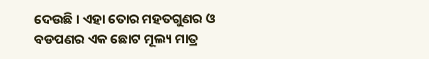ଦେଉଛି । ଏହା ତୋର ମହତଗୁଣର ଓ ବଡପଣର ଏକ ଛୋଟ ମୂଲ୍ୟ ମାତ୍ର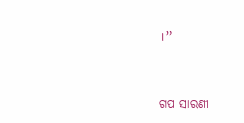।”


ଗପ ସାରଣୀ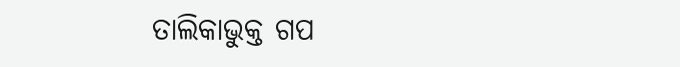ତାଲିକାଭୁକ୍ତ ଗପ